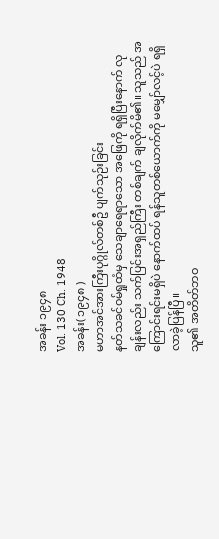အခန်း ၁၉၄၈
Vol. 130 Ch. 1948
အခန်း( ၁၉၄၈ )
မဟာအင်အားကြီးပုဂ္ဂိုလ်တစ်ဦ ပျက်သုဉ်းခြင်း
နတ်သခင်ဝမ်ရှုထံမှ သေချာရေရာသော အဖြေကို ရရှိပြီးနောက် လုချန်းလည်း သက်ပြင်းအရှည်ကြီး တစ်ချက် ချလိုက်မိ၏။ သူသည် အကြောင်းရင်းမရှိပဲ နောက်ထပ် ရန်သူတစ်ယောက်ကို မမျှော်လင့်ပဲ ရရှိလာခဲ့ပြန်ပြီ။
သူ၏ အတိတ်ဘဝ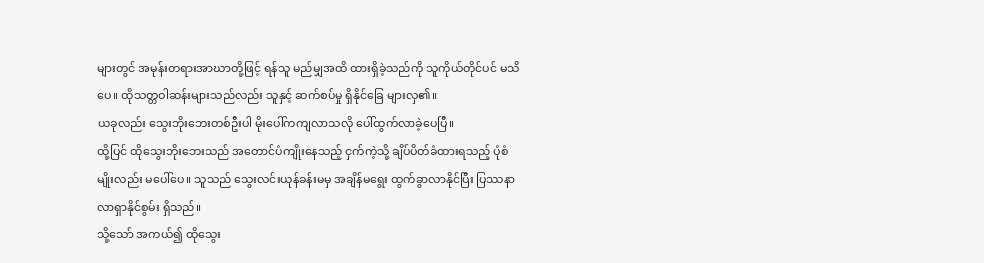များတွင် အမုန်းတရားအာဃာတို့ဖြင့် ရန်သူ မည်မျှအထိ ထားရှိခဲ့သည်ကို သူကိုယ်တိုင်ပင် မသိပေ။ ထိုသတ္တဝါဆန်းများသည်လည်း သူနှင့် ဆက်စပ်မှု ရှိနိုင်ခြေ များလှ၏။
ယခုလည်း သွေးဘိုးဘေးတစ်ဦးပါ မိုးပေါ်ကကျလာသလို ပေါ်ထွက်လာခဲ့ပေပြီ။
ထို့ပြင် ထိုသွေးဘိုးဘေးသည် အတောင်ပံကျိုးနေသည့် ငှက်ကဲ့သို့ ချိပ်ပိတ်ခံထားရသည့် ပုံစံမျိုးလည်း မပေါ်ပေ။ သူသည် သွေးလင်းယုန်ခန်းမမှ အချိန်မရွေး ထွက်ခွာလာနိုင်ပြီး ပြဿနာလာရှာနိုင်စွမ်း ရှိသည်။
သို့သော် အကယ်၍ ထိုသွေး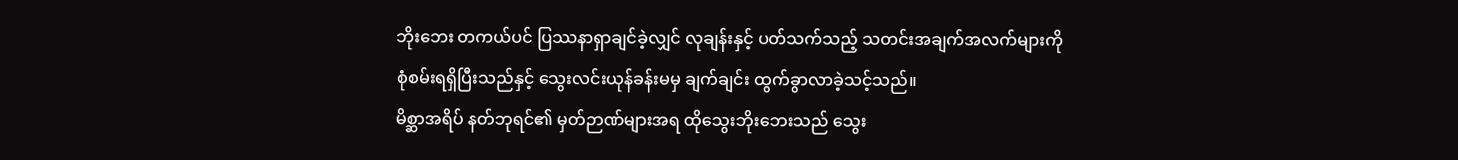ဘိုးဘေး တကယ်ပင် ပြဿနာရှာချင်ခဲ့လျှင် လုချန်းနှင့် ပတ်သက်သည့် သတင်းအချက်အလက်များကို စုံစမ်းရရှိပြီးသည်နှင့် သွေးလင်းယုန်ခန်းမမှ ချက်ချင်း ထွက်ခွာလာခဲ့သင့်သည်။
မိစ္ဆာအရိပ် နတ်ဘုရင်၏ မှတ်ဉာဏ်များအရ ထိုသွေးဘိုးဘေးသည် သွေး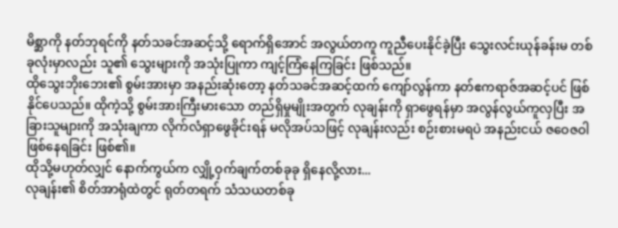မိစ္ဆာကို နတ်ဘုရင်ကို နတ်သခင်အဆင့်သို့ ရောက်ရှိအောင် အလွယ်တကူ ကူညီပေးနိုင်ခဲ့ပြီး သွေးလင်းယုန်ခန်းမ တစ်ခုလုံးမှာလည်း သူ၏ သွေးများကို အသုံးပြုကာ ကျင့်ကြံနေကြခြင်း ဖြစ်သည်။
ထိုသွေးဘိုးဘေး၏ စွမ်းအားမှာ အနည်းဆုံးတော့ နတ်သခင်အဆင့်ထက် ကျော်လွန်ကာ နတ်ဧကရာဇ်အဆင့်ပင် ဖြစ်နိုင်ပေသည်။ ထိုကဲ့သို့ စွမ်းအားကြီးမားသော တည်ရှိမှုမျိုးအတွက် လုချန်းကို ရှာဖွေရန်မှာ အလွန်လွယ်ကူလှပြီး အခြားသူများကို အသုံးချကာ လိုက်လံရှာဖွေခိုင်းရန် မလိုအပ်သဖြင့် လုချန်းလည်း စဉ်းစားမရပဲ အနည်းငယ် ဇဝေဇဝါ ဖြစ်နေရခြင်း ဖြစ်၏။
ထိုသို့မဟုတ်လျှင် နောက်ကွယ်က လျှို့ဝှက်ချက်တစ်ခုခု ရှိနေလို့လား...
လုချန်း၏ စိတ်အာရုံထဲတွင် ရုတ်တရက် သံသယတစ်ခု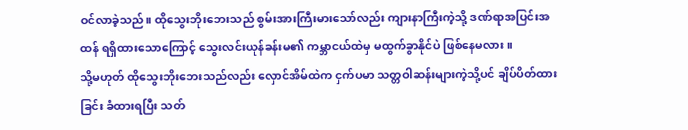ဝင်လာခဲ့သည်။ ထိုသွေးဘိုးဘေးသည် စွမ်းအားကြီးမားသော်လည်း ကျားနာကြီးကဲ့သို့ ဒဏ်ရာအပြင်းအထန် ရရှိထားသောကြောင့် သွေးလင်းယုန်ခန်းမ၏ ကမ္ဘာငယ်ထဲမှ မထွက်ခွာနိုင်ပဲ ဖြစ်နေမလား။
သို့မဟုတ် ထိုသွေးဘိုးဘေးသည်လည်း လှောင်အိမ်ထဲက ငှက်ပမာ သတ္တဝါဆန်းများကဲ့သို့ပင် ချိပ်ပိတ်ထားခြင်း ခံထားရပြီး သတ်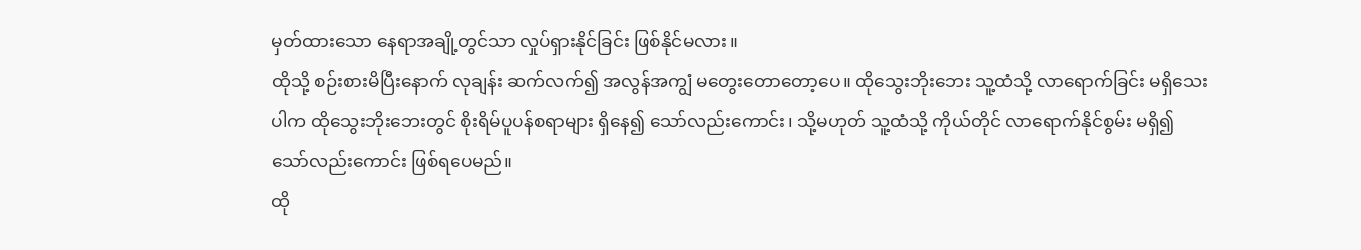မှတ်ထားသော နေရာအချို့တွင်သာ လှုပ်ရှားနိုင်ခြင်း ဖြစ်နိုင်မလား။
ထိုသို့ စဉ်းစားမိပြီးနောက် လုချန်း ဆက်လက်၍ အလွန်အကျွံ မတွေးတောတော့ပေ။ ထိုသွေးဘိုးဘေး သူ့ထံသို့ လာရောက်ခြင်း မရှိသေးပါက ထိုသွေးဘိုးဘေးတွင် စိုးရိမ်ပူပန်စရာများ ရှိနေ၍ သော်လည်းကောင်း၊ သို့မဟုတ် သူ့ထံသို့ ကိုယ်တိုင် လာရောက်နိုင်စွမ်း မရှိ၍ သော်လည်းကောင်း ဖြစ်ရပေမည်။
ထို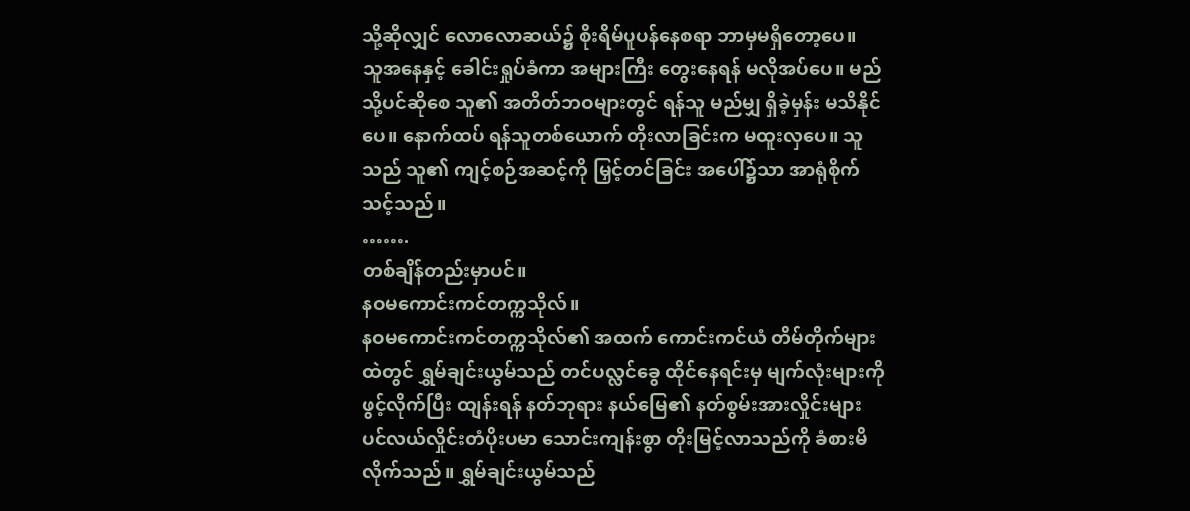သို့ဆိုလျှင် လောလောဆယ်၌ စိုးရိမ်ပူပန်နေစရာ ဘာမှမရှိတော့ပေ။
သူအနေနှင့် ခေါင်းရှုပ်ခံကာ အများကြီး တွေးနေရန် မလိုအပ်ပေ။ မည်သို့ပင်ဆိုစေ သူ၏ အတိတ်ဘဝများတွင် ရန်သူ မည်မျှ ရှိခဲ့မှန်း မသိနိုင်ပေ။ နောက်ထပ် ရန်သူတစ်ယောက် တိုးလာခြင်းက မထူးလှပေ။ သူသည် သူ၏ ကျင့်စဉ်အဆင့်ကို မြှင့်တင်ခြင်း အပေါ်၌သာ အာရုံစိုက်သင့်သည်။
…….
တစ်ချိန်တည်းမှာပင်။
နဝမကောင်းကင်တက္ကသိုလ်။
နဝမကောင်းကင်တက္ကသိုလ်၏ အထက် ကောင်းကင်ယံ တိမ်တိုက်များထဲတွင် ရွှမ်ချင်းယွမ်သည် တင်ပလ္လင်ခွေ ထိုင်နေရင်းမှ မျက်လုံးများကို ဖွင့်လိုက်ပြီး ထျန်းရန် နတ်ဘုရား နယ်မြေ၏ နတ်စွမ်းအားလှိုင်းများ ပင်လယ်လှိုင်းတံပိုးပမာ သောင်းကျန်းစွာ တိုးမြင့်လာသည်ကို ခံစားမိလိုက်သည်။ ရွှမ်ချင်းယွမ်သည်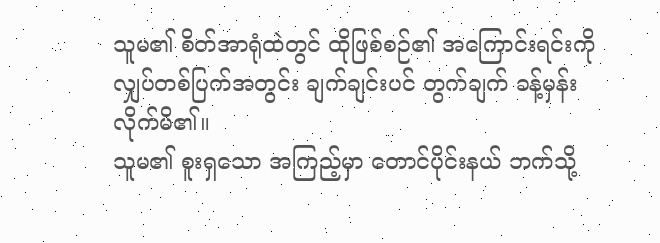သူမ၏ စိတ်အာရုံထဲတွင် ထိုဖြစ်စဉ်၏ အကြောင်းရင်းကို လျှပ်တစ်ပြက်အတွင်း ချက်ချင်းပင် တွက်ချက် ခန့်မှန်းလိုက်မိ၏။
သူမ၏ စူးရှသော အကြည့်မှာ တောင်ပိုင်းနယ် ဘက်သို့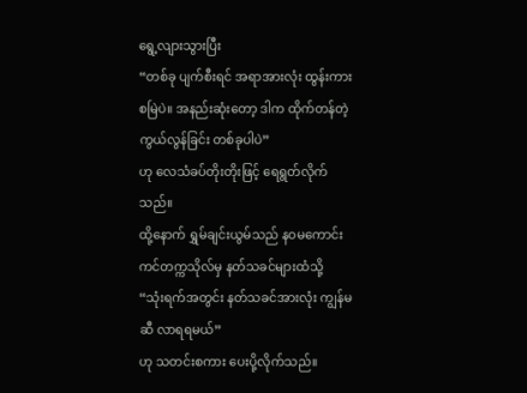ရွေ့လျားသွားပြီး
“တစ်ခု ပျက်စီးရင် အရာအားလုံး ထွန်းကားစမြဲပဲ။ အနည်းဆုံးတော့ ဒါက ထိုက်တန်တဲ့ ကွယ်လွန်ခြင်း တစ်ခုပါပဲ”
ဟု လေသံခပ်တိုးတိုးဖြင့် ရေရွတ်လိုက်သည်။
ထို့နောက် ရွှမ်ချင်းယွမ်သည် နဝမကောင်းကင်တက္ကသိုလ်မှ နတ်သခင်များထံသို့
“သုံးရက်အတွင်း နတ်သခင်အားလုံး ကျွန်မဆီ လာရရမယ်”
ဟု သတင်းစကား ပေးပို့လိုက်သည်။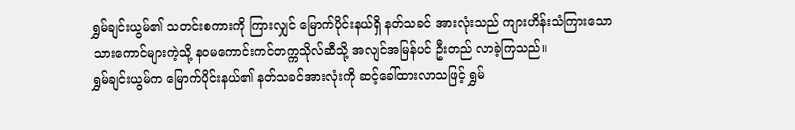ရွှမ်ချင်းယွမ်၏ သတင်းစကားကို ကြားလျှင် မြောက်ပိုင်းနယ်ရှိ နတ်သခင် အားလုံးသည် ကျားဟိန်းသံကြားသော သားကောင်များကဲ့သို့ နဝမကောင်းကင်တက္ကသိုလ်ဆီသို့ အလျင်အမြန်ပင် ဦးတည် လာခဲ့ကြသည်။
ရွှမ်ချင်းယွမ်က မြောက်ပိုင်းနယ်၏ နတ်သခင်အားလုံးကို ဆင့်ခေါ်ထားလာသဖြင့် ရွှမ်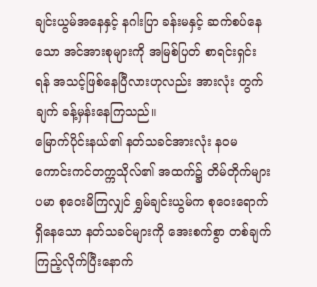ချင်းယွမ်အနေနှင့် နဂါးပြာ ခန်းမနှင့် ဆက်စပ်နေသော အင်အားစုများကို အမြစ်ပြတ် စာရင်းရှင်းရန် အသင့်ဖြစ်နေပြီလားဟုလည်း အားလုံး တွက်ချက် ခန့်မှန်းနေကြသည်။
မြောက်ပိုင်းနယ်၏ နတ်သခင်အားလုံး နဝမကောင်းကင်တက္ကသိုလ်၏ အထက်၌ တိမ်တိုက်များပမာ စုဝေးမိကြလျှင် ရွှမ်ချင်းယွမ်က စုဝေးရောက်ရှိနေသော နတ်သခင်များကို အေးစက်စွာ တစ်ချက် ကြည့်လိုက်ပြီးနောက်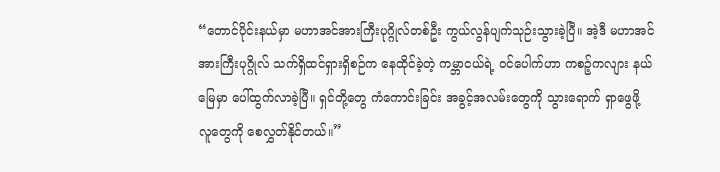“တောင်ပိုင်းနယ်မှာ မဟာအင်အားကြီးပုဂ္ဂိုလ်တစ်ဦး ကွယ်လွန်ပျက်သုဉ်းသွားခဲ့ပြီ။ အဲ့ဒီ မဟာအင်အားကြီးပုဂ္ဂိုလ် သက်ရှိထင်ရှားရှိစဉ်က နေထိုင်ခဲ့တဲ့ ကမ္ဘာငယ်ရဲ့ ဝင်ပေါက်ဟာ ကစဉ့်ကလျား နယ်မြေမှာ ပေါ်ထွက်လာခဲ့ပြီ။ ရှင်တို့တွေ ကံကောင်းခြင်း အခွင့်အလမ်းတွေကို သွားရောက် ရှာဖွေဖို့ လူတွေကို စေလွှတ်နိုင်တယ်။”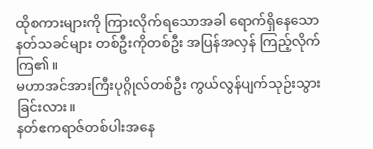ထိုစကားများကို ကြားလိုက်ရသောအခါ ရောက်ရှိနေသော နတ်သခင်များ တစ်ဦးကိုတစ်ဦး အပြန်အလှန် ကြည့်လိုက်ကြ၏။
မဟာအင်အားကြီးပုဂ္ဂိုလ်တစ်ဦး ကွယ်လွန်ပျက်သုဉ်းသွားခြင်းလား။
နတ်ဧကရာဇ်တစ်ပါးအနေ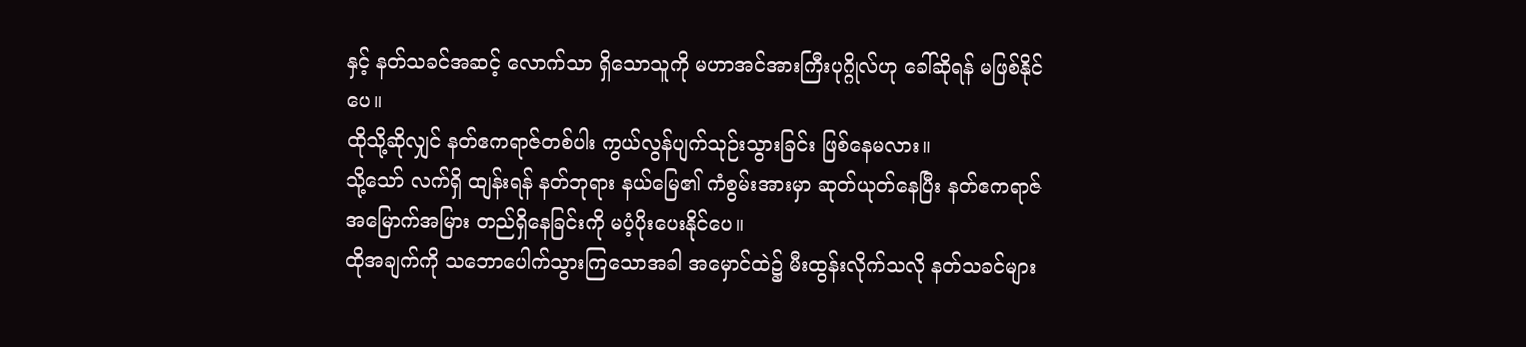နှင့် နတ်သခင်အဆင့် လောက်သာ ရှိသောသူကို မဟာအင်အားကြီးပုဂ္ဂိုလ်ဟု ခေါ်ဆိုရန် မဖြစ်နိုင်ပေ။
ထိုသို့ဆိုလျှင် နတ်ဧကရာဇ်တစ်ပါး ကွယ်လွန်ပျက်သုဉ်းသွားခြင်း ဖြစ်နေမလား။
သို့သော် လက်ရှိ ထျန်းရန် နတ်ဘုရား နယ်မြေ၏ ကံစွမ်းအားမှာ ဆုတ်ယုတ်နေပြီး နတ်ဧကရာဇ် အမြောက်အမြား တည်ရှိနေခြင်းကို မပံ့ပိုးပေးနိုင်ပေ။
ထိုအချက်ကို သဘောပေါက်သွားကြသောအခါ အမှောင်ထဲ၌ မီးထွန်းလိုက်သလို နတ်သခင်များ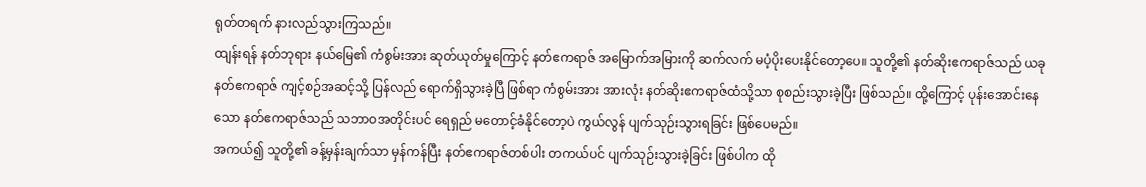ရုတ်တရက် နားလည်သွားကြသည်။
ထျန်းရန် နတ်ဘုရား နယ်မြေ၏ ကံစွမ်းအား ဆုတ်ယုတ်မှုကြောင့် နတ်ဧကရာဇ် အမြောက်အမြားကို ဆက်လက် မပံ့ပိုးပေးနိုင်တော့ပေ။ သူတို့၏ နတ်ဆိုးဧကရာဇ်သည် ယခု နတ်ဧကရာဇ် ကျင့်စဉ်အဆင့်သို့ ပြန်လည် ရောက်ရှိသွားခဲ့ပြီ ဖြစ်ရာ ကံစွမ်းအား အားလုံး နတ်ဆိုးဧကရာဇ်ထံသို့သာ စုစည်းသွားခဲ့ပြီး ဖြစ်သည်။ ထို့ကြောင့် ပုန်းအောင်းနေသော နတ်ဧကရာဇ်သည် သဘာဝအတိုင်းပင် ရေရှည် မတောင့်ခံနိုင်တော့ပဲ ကွယ်လွန် ပျက်သုဉ်းသွားရခြင်း ဖြစ်ပေမည်။
အကယ်၍ သူတို့၏ ခန့်မှန်းချက်သာ မှန်ကန်ပြီး နတ်ဧကရာဇ်တစ်ပါး တကယ်ပင် ပျက်သုဉ်းသွားခဲ့ခြင်း ဖြစ်ပါက ထို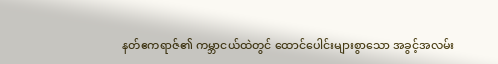နတ်ဧကရာဇ်၏ ကမ္ဘာငယ်ထဲတွင် ထောင်ပေါင်းများစွာသော အခွင့်အလမ်း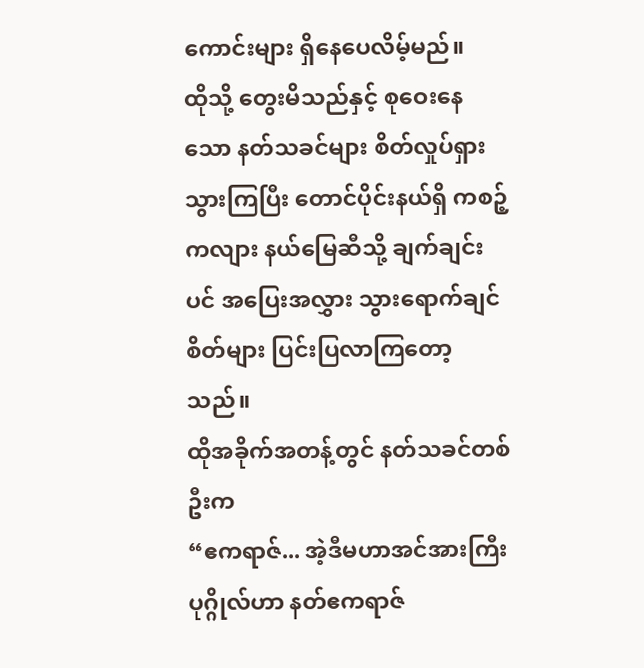ကောင်းများ ရှိနေပေလိမ့်မည်။
ထိုသို့ တွေးမိသည်နှင့် စုဝေးနေသော နတ်သခင်များ စိတ်လှုပ်ရှားသွားကြပြီး တောင်ပိုင်းနယ်ရှိ ကစဉ့်ကလျား နယ်မြေဆီသို့ ချက်ချင်းပင် အပြေးအလွှား သွားရောက်ချင်စိတ်များ ပြင်းပြလာကြတော့သည်။
ထိုအခိုက်အတန့်တွင် နတ်သခင်တစ်ဦးက
“ဧကရာဇ်... အဲ့ဒီမဟာအင်အားကြီးပုဂ္ဂိုလ်ဟာ နတ်ဧကရာဇ်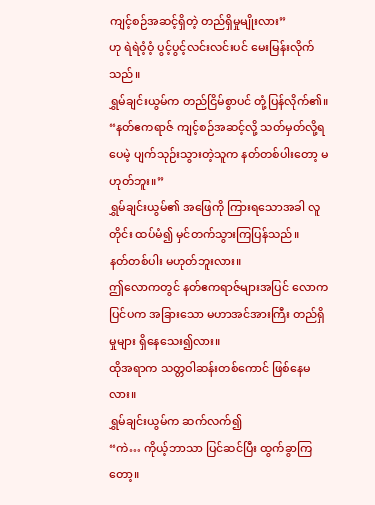ကျင့်စဉ်အဆင့်ရှိတဲ့ တည်ရှိမှုမျိုးလား”
ဟု ရဲရဲဝံ့ဝံ့ ပွင့်ပွင့်လင်းလင်းပင် မေးမြန်းလိုက်သည်။
ရွှမ်ချင်းယွမ်က တည်ငြိမ်စွာပင် တုံ့ပြန်လိုက်၏။
“နတ်ဧကရာဇ် ကျင့်စဉ်အဆင့်လို့ သတ်မှတ်လို့ရပေမဲ့ ပျက်သုဉ်းသွားတဲ့သူက နတ်တစ်ပါးတော့ မဟုတ်ဘူး။”
ရွှမ်ချင်းယွမ်၏ အဖြေကို ကြားရသောအခါ လူတိုင်း ထပ်မံ၍ မှင်တက်သွားကြပြန်သည်။
နတ်တစ်ပါး မဟုတ်ဘူးလား။
ဤလောကတွင် နတ်ဧကရာဇ်များအပြင် လောကပြင်ပက အခြားသော မဟာအင်အားကြီး တည်ရှိမှုများ ရှိနေသေး၍လား။
ထိုအရာက သတ္တဝါဆန်းတစ်ကောင် ဖြစ်နေမလား။
ရွှမ်ချင်းယွမ်က ဆက်လက်၍
“ကဲ… ကိုယ့်ဘာသာ ပြင်ဆင်ပြီး ထွက်ခွာကြတော့။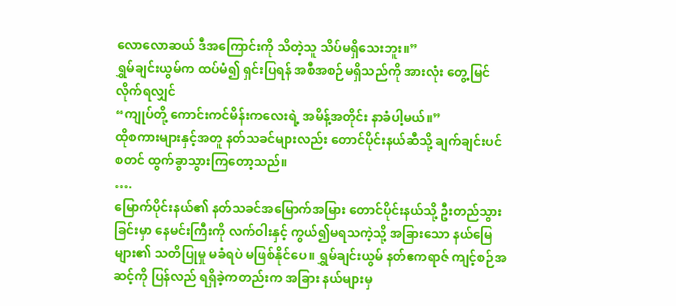လောလောဆယ် ဒီအကြောင်းကို သိတဲ့သူ သိပ်မရှိသေးဘူး။”
ရွှမ်ချင်းယွမ်က ထပ်မံ၍ ရှင်းပြရန် အစီအစဉ်မရှိသည်ကို အားလုံး တွေ့မြင်လိုက်ရလျှင်
“ကျုပ်တို့ ကောင်းကင်မိန်းကလေးရဲ့ အမိန့်အတိုင်း နာခံပါ့မယ်။”
ထိုစကားများနှင့်အတူ နတ်သခင်များလည်း တောင်ပိုင်းနယ်ဆီသို့ ချက်ချင်းပင် စတင် ထွက်ခွာသွားကြတော့သည်။
….
မြောက်ပိုင်းနယ်၏ နတ်သခင်အမြောက်အမြား တောင်ပိုင်းနယ်သို့ ဦးတည်သွားခြင်းမှာ နေမင်းကြီးကို လက်ဝါးနှင့် ကွယ်၍မရသကဲ့သို့ အခြားသော နယ်မြေ များ၏ သတိပြုမှု မခံရပဲ မဖြစ်နိုင်ပေ။ ရွှမ်ချင်းယွမ် နတ်ဧကရာဇ် ကျင့်စဉ်အဆင့်ကို ပြန်လည် ရရှိခဲ့ကတည်းက အခြား နယ်များမှ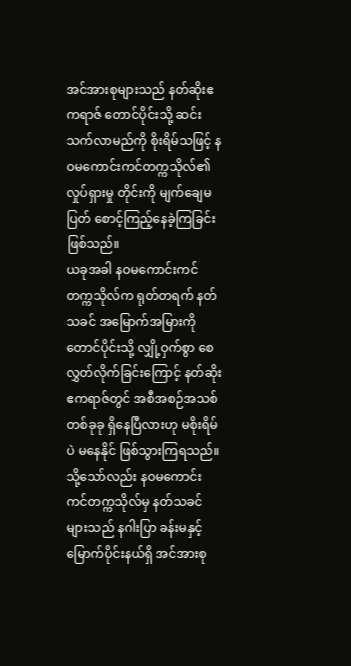အင်အားစုများသည် နတ်ဆိုးဧကရာဇ် တောင်ပိုင်းသို့ ဆင်းသက်လာမည်ကို စိုးရိမ်သဖြင့် နဝမကောင်းကင်တက္ကသိုလ်၏ လှုပ်ရှားမှု တိုင်းကို မျက်ချေမပြတ် စောင့်ကြည့်နေခဲ့ကြခြင်း ဖြစ်သည်။
ယခုအခါ နဝမကောင်းကင်တက္ကသိုလ်က ရုတ်တရက် နတ်သခင် အမြောက်အမြားကို တောင်ပိုင်းသို့ လျှို့ဝှက်စွာ စေလွှတ်လိုက်ခြင်းကြောင့် နတ်ဆိုးဧကရာဇ်တွင် အစီအစဉ်အသစ်တစ်ခုခု ရှိနေပြီလားဟု မစိုးရိမ်ပဲ မနေနိုင် ဖြစ်သွားကြရသည်။
သို့သော်လည်း နဝမကောင်းကင်တက္ကသိုလ်မှ နတ်သခင်များသည် နဂါးပြာ ခန်းမနှင့် မြောက်ပိုင်းနယ်ရှိ အင်အားစု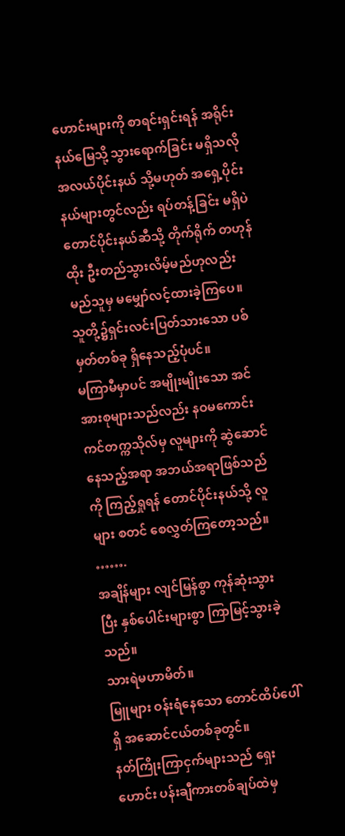ဟောင်းများကို စာရင်းရှင်းရန် အရိုင်းနယ်မြေသို့ သွားရောက်ခြင်း မရှိသလို အလယ်ပိုင်းနယ် သို့မဟုတ် အရှေ့ပိုင်းနယ်များတွင်လည်း ရပ်တန့်ခြင်း မရှိပဲ တောင်ပိုင်းနယ်ဆီသို့ တိုက်ရိုက် တဟုန်ထိုး ဦးတည်သွားလိမ့်မည်ဟုလည်း မည်သူမှ မမျှော်လင့်ထားခဲ့ကြပေ။
သူတို့၌ရှင်းလင်းပြတ်သားသော ပစ်မှတ်တစ်ခု ရှိနေသည့်ပုံပင်။
မကြာမီမှာပင် အမျိုးမျိုးသော အင်အားစုများသည်လည်း နဝမကောင်းကင်တက္ကသိုလ်မှ လူများကို ဆွဲဆောင်နေသည့်အရာ အဘယ်အရာဖြစ်သည်ကို ကြည့်ရှုရန် တောင်ပိုင်းနယ်သို့ လူများ စတင် စေလွှတ်ကြတော့သည်။
…….
အချိန်များ လျင်မြန်စွာ ကုန်ဆုံးသွားပြီး နှစ်ပေါင်းများစွာ ကြာမြင့်သွားခဲ့သည်။
သားရဲမဟာမိတ်။
မြူများ ဝန်းရံနေသော တောင်ထိပ်ပေါ်ရှိ အဆောင်ငယ်တစ်ခုတွင်။
နတ်ကြိုးကြာငှက်များသည် ရှေးဟောင်း ပန်းချီကားတစ်ချပ်ထဲမှ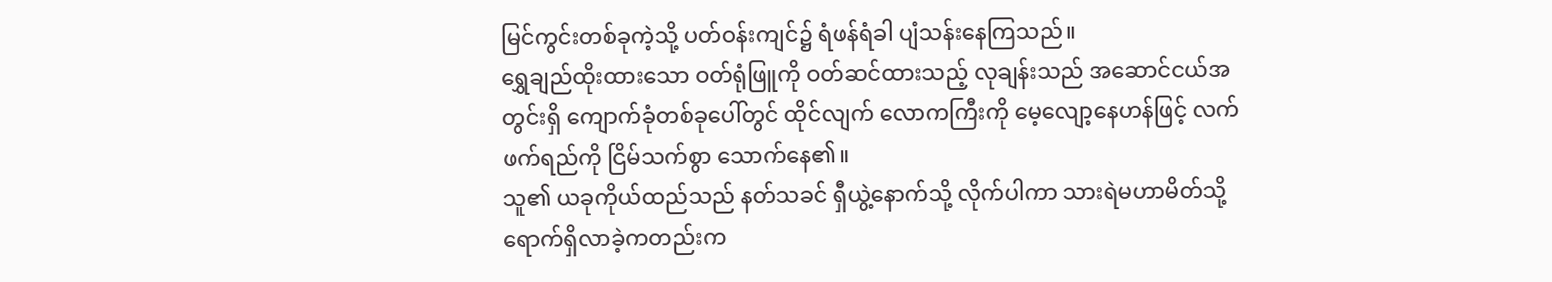မြင်ကွင်းတစ်ခုကဲ့သို့ ပတ်ဝန်းကျင်၌ ရံဖန်ရံခါ ပျံသန်းနေကြသည်။
ရွှေချည်ထိုးထားသော ဝတ်ရုံဖြူကို ဝတ်ဆင်ထားသည့် လုချန်းသည် အဆောင်ငယ်အတွင်းရှိ ကျောက်ခုံတစ်ခုပေါ်တွင် ထိုင်လျက် လောကကြီးကို မေ့လျော့နေဟန်ဖြင့် လက်ဖက်ရည်ကို ငြိမ်သက်စွာ သောက်နေ၏။
သူ၏ ယခုကိုယ်ထည်သည် နတ်သခင် ရှီယွဲ့နောက်သို့ လိုက်ပါကာ သားရဲမဟာမိတ်သို့ ရောက်ရှိလာခဲ့ကတည်းက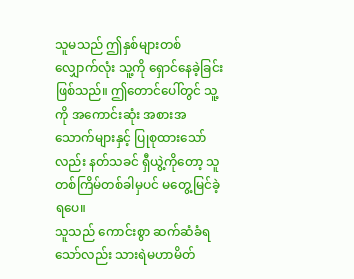သူမသည် ဤနှစ်များတစ်လျှောက်လုံး သူ့ကို ရှောင်နေခဲ့ခြင်း ဖြစ်သည်။ ဤတောင်ပေါ်တွင် သူ့ကို အကောင်းဆုံး အစားအသောက်များနှင့် ပြုစုထားသော်လည်း နတ်သခင် ရှီယွဲ့ကိုတော့ သူ တစ်ကြိမ်တစ်ခါမှပင် မတွေ့မြင်ခဲ့ရပေ။
သူသည် ကောင်းစွာ ဆက်ဆံခံရသော်လည်း သားရဲမဟာမိတ်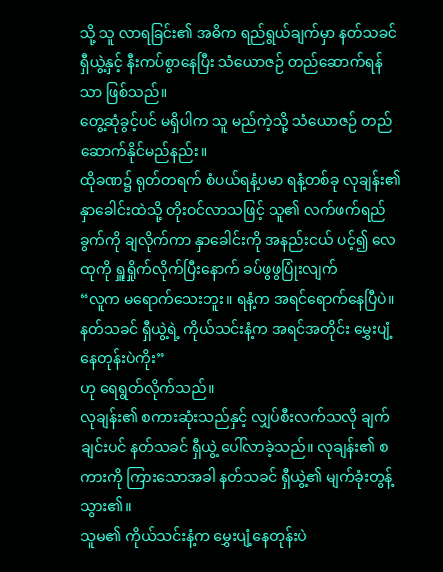သို့ သူ လာရခြင်း၏ အဓိက ရည်ရွယ်ချက်မှာ နတ်သခင် ရှီယွဲ့နှင့် နီးကပ်စွာနေပြီး သံယောဇဉ် တည်ဆောက်ရန်သာ ဖြစ်သည်။
တွေ့ဆုံခွင့်ပင် မရှိပါက သူ မည်ကဲ့သို့ သံယောဇဉ် တည်ဆောက်နိုင်မည်နည်း။
ထိုခဏ၌ ရုတ်တရက် စံပယ်ရနံ့ပမာ ရနံ့တစ်ခု လုချန်း၏ နှာခေါင်းထဲသို့ တိုးဝင်လာသဖြင့် သူ၏ လက်ဖက်ရည်ခွက်ကို ချလိုက်ကာ နှာခေါင်းကို အနည်းငယ် ပင့်၍ လေထုကို ရှူရှိုက်လိုက်ပြီးနောက် ခပ်ဖွဖွပြုံးလျက်
“လူက မရောက်သေးဘူး။ ရနံ့က အရင်ရောက်နေပြီပဲ။ နတ်သခင် ရှီယွဲ့ရဲ့ ကိုယ်သင်းနံ့က အရင်အတိုင်း မွှေးပျံ့နေတုန်းပဲကိုး”
ဟု ရေရွတ်လိုက်သည်။
လုချန်း၏ စကားဆုံးသည်နှင့် လျှပ်စီးလက်သလို ချက်ချင်းပင် နတ်သခင် ရှီယွဲ့ ပေါ်လာခဲ့သည်။ လုချန်း၏ စကားကို ကြားသောအခါ နတ်သခင် ရှီယွဲ့၏ မျက်ခုံးတွန့်သွား၏။
သူမ၏ ကိုယ်သင်းနံ့က မွှေးပျံ့နေတုန်းပဲ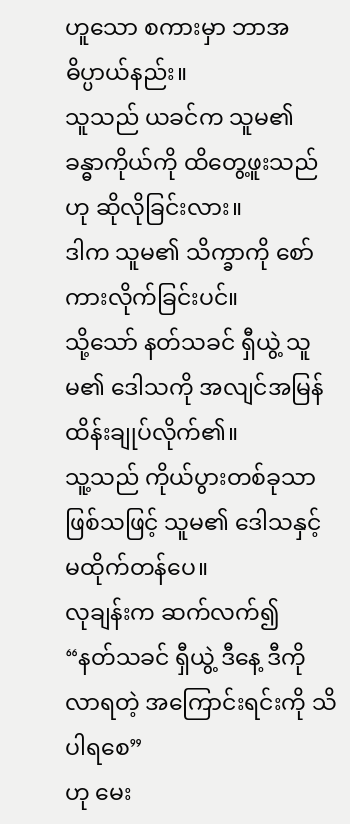ဟူသော စကားမှာ ဘာအဓိပ္ပာယ်နည်း။
သူသည် ယခင်က သူမ၏ ခန္ဓာကိုယ်ကို ထိတွေ့ဖူးသည်ဟု ဆိုလိုခြင်းလား။
ဒါက သူမ၏ သိက္ခာကို စော်ကားလိုက်ခြင်းပင်။
သို့သော် နတ်သခင် ရှီယွဲ့ သူမ၏ ဒေါသကို အလျင်အမြန် ထိန်းချုပ်လိုက်၏။
သူ့သည် ကိုယ်ပွားတစ်ခုသာဖြစ်သဖြင့် သူမ၏ ဒေါသနှင့် မထိုက်တန်ပေ။
လုချန်းက ဆက်လက်၍
“နတ်သခင် ရှီယွဲ့ ဒီနေ့ ဒီကို လာရတဲ့ အကြောင်းရင်းကို သိပါရစေ”
ဟု မေး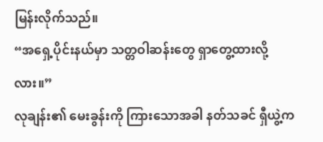မြန်းလိုက်သည်။
“အရှေ့ပိုင်းနယ်မှာ သတ္တဝါဆန်းတွေ ရှာတွေ့ထားလို့လား။”
လုချန်း၏ မေးခွန်းကို ကြားသောအခါ နတ်သခင် ရှီယွဲ့က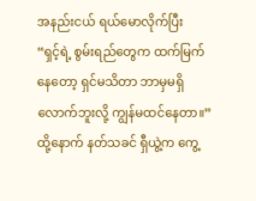အနည်းငယ် ရယ်မောလိုက်ပြီး
“ရှင့်ရဲ့ စွမ်းရည်တွေက ထက်မြက်နေတော့ ရှင်မသိတာ ဘာမှမရှိလောက်ဘူးလို့ ကျွန်မထင်နေတာ။”
ထို့နောက် နတ်သခင် ရှီယွဲ့က ကွေ့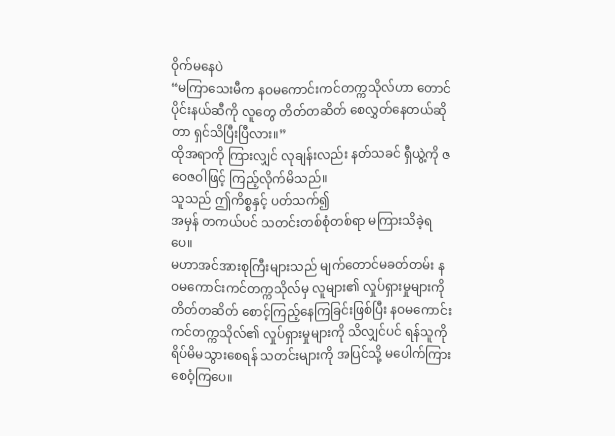ဝိုက်မနေပဲ
“မကြာသေးမီက နဝမကောင်းကင်တက္ကသိုလ်ဟာ တောင်ပိုင်းနယ်ဆီကို လူတွေ တိတ်တဆိတ် စေလွှတ်နေတယ်ဆိုတာ ရှင်သိပြီးပြီလား။”
ထိုအရာကို ကြားလျှင် လုချန်းလည်း နတ်သခင် ရှီယွဲ့ကို ဇဝေဇဝါဖြင့် ကြည့်လိုက်မိသည်။
သူသည် ဤကိစ္စနှင့် ပတ်သက်၍
အမှန် တကယ်ပင် သတင်းတစ်စုံတစ်ရာ မကြားသိခဲ့ရပေ။
မဟာအင်အားစုကြီးများသည် မျက်တောင်မခတ်တမ်း နဝမကောင်းကင်တက္ကသိုလ်မှ လူများ၏ လှုပ်ရှားမှုများကို တိတ်တဆိတ် စောင့်ကြည့်နေကြခြင်းဖြစ်ပြီး နဝမကောင်းကင်တက္ကသိုလ်၏ လှုပ်ရှားမှုများကို သိလျှင်ပင် ရန်သူကို ရိပ်မိမသွားစေရန် သတင်းများကို အပြင်သို့ မပေါက်ကြား စေဝံ့ကြပေ။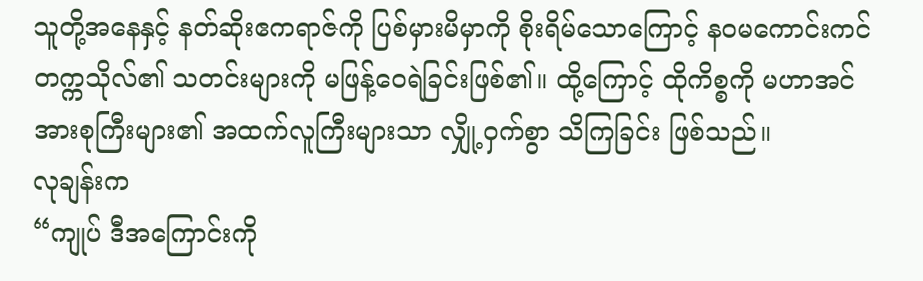သူတို့အနေနှင့် နတ်ဆိုးဧကရာဇ်ကို ပြစ်မှားမိမှာကို စိုးရိမ်သောကြောင့် နဝမကောင်းကင်တက္ကသိုလ်၏ သတင်းများကို မဖြန့်ဝေရဲခြင်းဖြစ်၏။ ထို့ကြောင့် ထိုကိစ္စကို မဟာအင်အားစုကြီးများ၏ အထက်လူကြီးများသာ လျှို့ဝှက်စွာ သိကြခြင်း ဖြစ်သည်။
လုချန်းက
“ကျုပ် ဒီအကြောင်းကို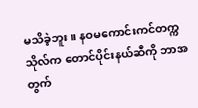မသိခဲ့ဘူး။ နဝမကောင်းကင်တက္ကသိုလ်က တောင်ပိုင်းနယ်ဆီကို ဘာအတွက်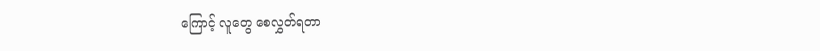ကြောင့် လူတွေ စေလွှတ်ရတာ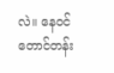လဲ။ နေဝင်တောင်တန်း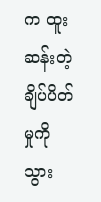က ထူးဆန်းတဲ့ ချိပ်ပိတ်မှုကို သွား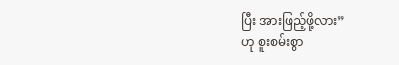ပြီး အားဖြည့်ဖို့လား”
ဟု စူးစမ်းစွာ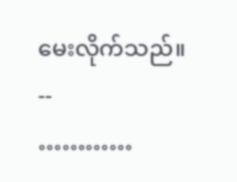မေးလိုက်သည်။
--
…………